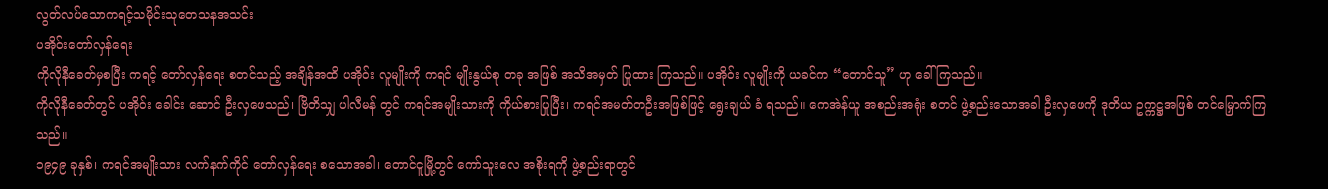လွတ်လပ်သောကရင့်သမိုင်းသုတေသနအသင်း
ပအိုဝ်းတော်လှန်ရေး
ကိုလိုနီခေတ်မှစပြီး ကရင့် တော်လှန်ရေး စတင်သည့် အချိန်အထိ ပအိုဝ်း လူမျိုးကို ကရင် မျိုးနွယ်စု တခု အဖြစ် အသိအမှတ် ပြုထား ကြသည်။ ပအိုဝ်း လူမျိုးကို ယခင်က “တောင်သူ” ဟု ခေါ်ကြသည်။
ကိုလိုနီခေတ်တွင် ပအိုဝ်း ခေါင်း ဆောင် ဦးလှဖေသည်၊ ဗြိတိသျှ ပါလီမန် တွင် ကရင်အမျိုးသားကို ကိုယ်စားပြုပြီး၊ ကရင်အမတ်တဦးအဖြစ်ဖြင့် ရွေးချယ် ခံ ရသည်။ ကေအဲန်ယူ အစည်းအရုံး စတင် ဖွဲ့စည်းသောအခါ ဦးလှဖေကို ဒုတိယ ဥက္ကဋ္ဌအဖြစ် တင်မြှောက်ကြသည်။
၁၉၄၉ ခုနှစ်၊ ကရင်အမျိုးသား လက်နက်ကိုင် တော်လှန်ရေး စသောအခါ၊ တောင်ငူမြို့တွင် ကော်သူးလေ အစိုးရကို ဖွဲ့စည်းရာတွင်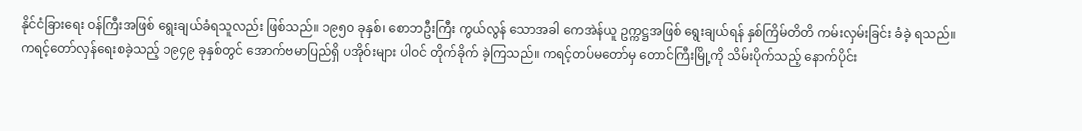နိုင်ငံခြားရေး ဝန်ကြီးအဖြစ် ရွေးချယ်ခံရသူလည်း ဖြစ်သည်။ ၁၉၅၀ ခုနှစ်၊ စောဘဦးကြီး ကွယ်လွန် သောအခါ ကေအဲန်ယူ ဥက္ကဋ္ဌအဖြစ် ရွေးချယ်ရန် နှစ်ကြိမ်တိတိ ကမ်းလှမ်းခြင်း ခံခဲ့ ရသည်။
ကရင့်တော်လှန်ရေးစခဲ့သည့် ၁၉၄၉ ခုနှစ်တွင် အောက်ဗမာပြည်ရှိ ပအိုဝ်းများ ပါဝင် တိုက်ခိုက် ခဲ့ကြသည်။ ကရင့်တပ်မတော်မှ တောင်ကြီးမြို့ကို သိမ်းပိုက်သည့် နောက်ပိုင်း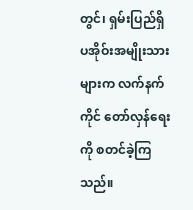တွင်၊ ရှမ်းပြည်ရှိ ပအိုဝ်းအမျိုးသားများက လက်နက်ကိုင် တော်လှန်ရေးကို စတင်ခဲ့ကြသည်။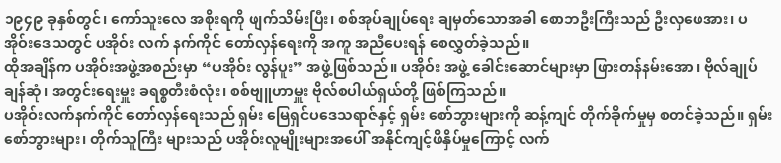၁၉၄၉ ခုနှစ်တွင်၊ ကော်သူးလေ အစိုးရကို ဖျက်သိမ်းပြီး၊ စစ်အုပ်ချုပ်ရေး ချမှတ်သောအခါ စောဘဦးကြီးသည် ဦးလှဖေအား၊ ပအိုဝ်းဒေသတွင် ပအိုဝ်း လက် နက်ကိုင် တော်လှန်ရေးကို အကူ အညီပေးရန် စေလွှတ်ခဲ့သည်။
ထိုအချိန်က ပအိုဝ်းအဖွဲ့အစည်းမှာ “ပအိုဝ်း လွန်ပူး” အဖွဲ့ဖြစ်သည်။ ပအိုဝ်း အဖွဲ့ ခေါင်းဆောင်များမှာ ဖြားတန်နမ်းအော၊ ဗိုလ်ချုပ် ချန်ဆုံ၊ အတွင်းရေးမှူး ခရစ္စတီးစံလုံး၊ စစ်ဗျူဟာမှူး ဗိုလ်စပါယ်ရှယ်တို့ ဖြစ်ကြသည်။
ပအိုဝ်းလက်နက်ကိုင် တော်လှန်ရေးသည် ရှမ်း မြေရှင်ပဒေသရာဇ်နှင့် ရှမ်း စော်ဘွားများကို ဆန့်ကျင် တိုက်ခိုက်မှုမှ စတင်ခဲ့သည်။ ရှမ်းစော်ဘွားများ၊ တိုက်သူကြီး များသည် ပအိုဝ်းလူမျိုးများအပေါ် အနိုင်ကျင့်ဖိနှိပ်မှုကြောင့် လက်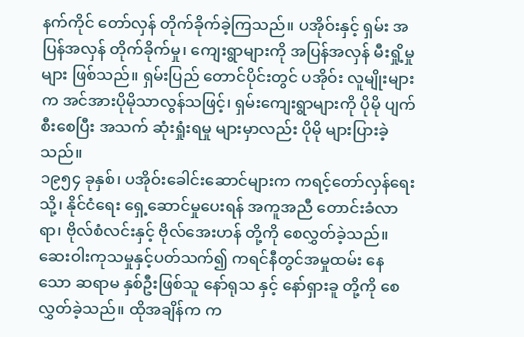နက်ကိုင် တော်လှန် တိုက်ခိုက်ခဲ့ကြသည်။ ပအိုဝ်းနှင့် ရှမ်း အပြန်အလှန် တိုက်ခိုက်မှု၊ ကျေးရွာများကို အပြန်အလှန် မီးရှို့မှုများ ဖြစ်သည်။ ရှမ်းပြည် တောင်ပိုင်းတွင် ပအိုဝ်း လူမျိုးများက အင်အားပိုမိုသာလွန်သဖြင့်၊ ရှမ်းကျေးရွာများကို ပိုမို ပျက်စီးစေပြီး အသက် ဆုံးရှုံးရမှု များမှာလည်း ပိုမို များပြားခဲ့သည်။
၁၉၅၄ ခုနှစ်၊ ပအိုဝ်းခေါင်းဆောင်များက ကရင့်တော်လှန်ရေးသို့၊ နိုင်ငံရေး ရှေ့ဆောင်မှုပေးရန် အကူအညီ တောင်းခံလာရာ၊ ဗိုလ်စံလင်းနှင့် ဗိုလ်အေးဟန် တို့ကို စေလွှတ်ခဲ့သည်။ ဆေးဝါးကုသမှုနှင့်ပတ်သက်၍ ကရင်နီတွင်အမှုထမ်း နေသော ဆရာမ နှစ်ဦးဖြစ်သူ နော်ရုသ နှင့် နော်ရှားခူ တို့ကို စေလွှတ်ခဲ့သည်။ ထိုအချိန်က က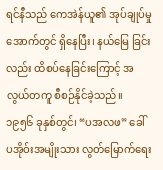ရင်နီသည် ကေအဲန်ယူ၏ အုပ်ချုပ်မှုအောက်တွင် ရှိနေပြီး၊ နယ်မြေ ခြင်းလည်း ထိစပ်နေခြင်းကြောင့် အလွယ်တကူ စီစဉ်နိုင်ခဲ့သည်။
၁၉၅၆ ခုနှစ်တွင်၊ “ပအလဖ” ခေါ် ပအိုဝ်းအမျိုးသား လွတ်မြောက်ရေး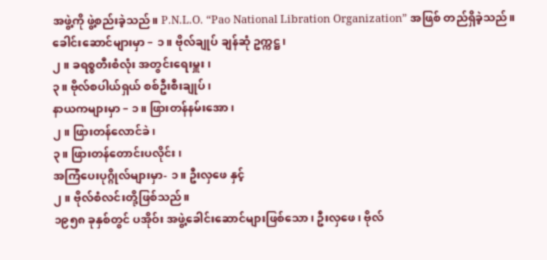အဖွဲ့ကို ဖွဲ့စည်းခဲ့သည်။ P.N.L.O. “Pao National Libration Organization” အဖြစ် တည်ရှိခဲ့သည်။
ခေါင်းဆောင်များမှာ – ၁။ ဗိုလ်ချုပ် ချန်ဆုံ ဥက္ကဋ္ဌ၊
၂။ ခရစ္စတီးစံလုံး အတွင်းရေးမှူး၊
၃။ ဗိုလ်စပါယ်ရှယ် စစ်ဦးစီးချုပ်၊
နာယကများမှာ – ၁။ ဖြားတန်နမ်းအော၊
၂။ ဖြားတန်လောင်ခဲ၊
၃။ ဖြားတန်တောင်းပလိုင်း၊
အကြံပေးပုဂ္ဂိုလ်များမှာ- ၁။ ဦးလှဖေ နှင့်
၂။ ဗိုလ်စံလင်းတို့ဖြစ်သည်။
၁၉၅၈ ခုနှစ်တွင် ပအိုဝ်း အဖွဲ့ခေါင်းဆောင်များဖြစ်သော၊ ဦးလှဖေ၊ ဗိုလ်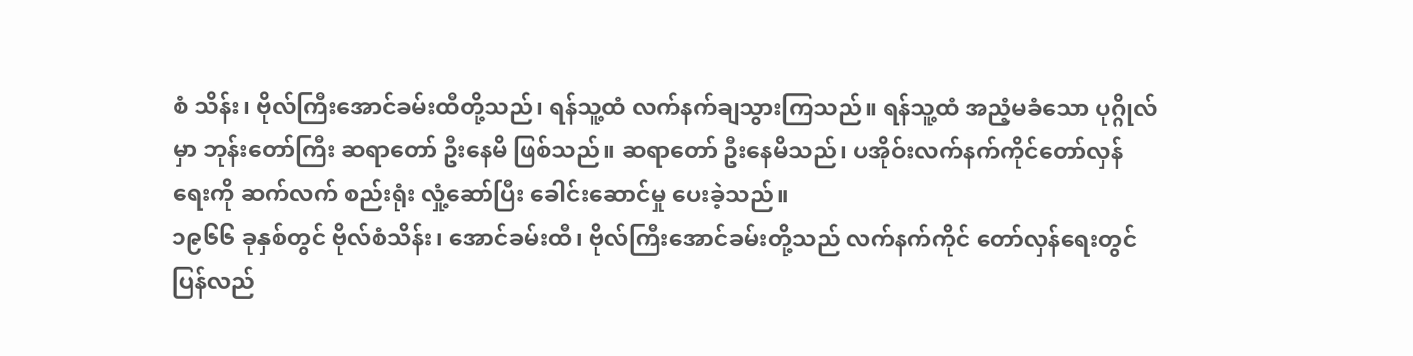စံ သိန်း၊ ဗိုလ်ကြီးအောင်ခမ်းထီတို့သည်၊ ရန်သူ့ထံ လက်နက်ချသွားကြသည်။ ရန်သူ့ထံ အညံ့မခံသော ပုဂ္ဂိုလ်မှာ ဘုန်းတော်ကြီး ဆရာတော် ဦးနေမိ ဖြစ်သည်။ ဆရာတော် ဦးနေမိသည်၊ ပအိုဝ်းလက်နက်ကိုင်တော်လှန်ရေးကို ဆက်လက် စည်းရုံး လှုံ့ဆော်ပြီး ခေါင်းဆောင်မှု ပေးခဲ့သည်။
၁၉၆၆ ခုနှစ်တွင် ဗိုလ်စံသိန်း၊ အောင်ခမ်းထီ၊ ဗိုလ်ကြီးအောင်ခမ်းတို့သည် လက်နက်ကိုင် တော်လှန်ရေးတွင် ပြန်လည်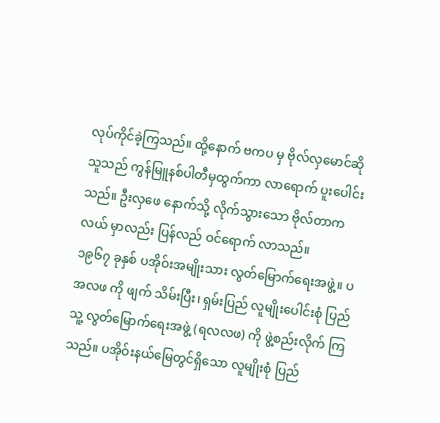လုပ်ကိုင်ခဲ့ကြသည်။ ထို့နောက် ဗကပ မှ ဗိုလ်လှမောင်ဆိုသူသည် ကွန်မြူနစ်ပါတီမှထွက်ကာ လာရောက် ပူးပေါင်းသည်။ ဦးလှဖေ နောက်သို့ လိုက်သွားသော ဗိုလ်တာကလယ် မှာလည်း ပြန်လည် ဝင်ရောက် လာသည်။
၁၉၆၇ ခုနှစ် ပအိုဝ်းအမျိုးသား လွတ်မြောက်ရေးအဖွဲ့။ ပအလဖ ကို ဖျက် သိမ်းပြီး၊ ရှမ်းပြည် လူမျိုးပေါင်းစုံ ပြည်သူ့ လွတ်မြောက်ရေးအဖွဲ့ (ရလလဖ) ကို ဖွဲ့စည်းလိုက် ကြသည်။ ပအိုဝ်းနယ်မြေတွင်ရှိသော လူမျိုးစုံ ပြည်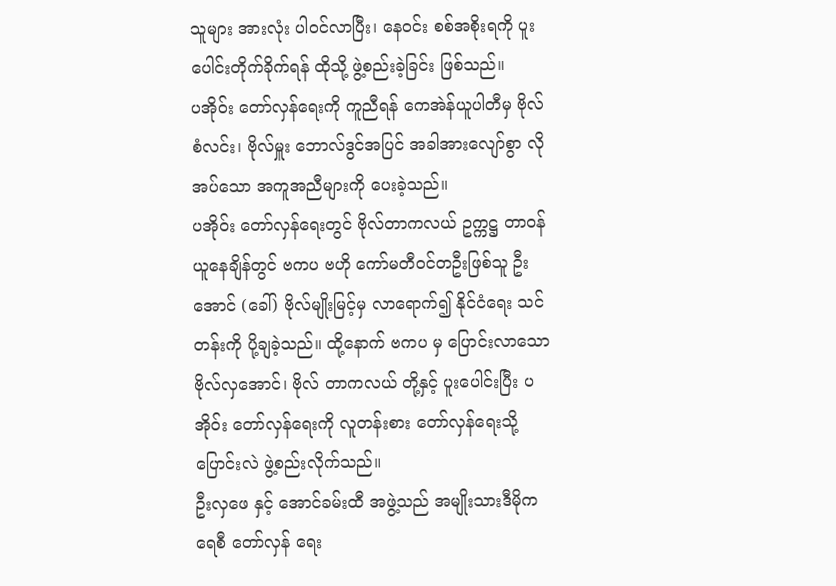သူများ အားလုံး ပါဝင်လာပြီး၊ နေဝင်း စစ်အစိုးရကို ပူးပေါင်းတိုက်ခိုက်ရန် ထိုသို့ ဖွဲ့စည်းခဲ့ခြင်း ဖြစ်သည်။
ပအိုဝ်း တော်လှန်ရေးကို ကူညီရန် ကေအဲန်ယူပါတီမှ ဗိုလ်စံလင်း၊ ဗိုလ်မှူး ဘောလ်ဒွင်အပြင် အခါအားလျော်စွာ လိုအပ်သော အကူအညီများကို ပေးခဲ့သည်။
ပအိုဝ်း တော်လှန်ရေးတွင် ဗိုလ်တာကလယ် ဥက္ကဋ္ဌ တာဝန်ယူနေချိန်တွင် ဗကပ ဗဟို ကော်မတီဝင်တဦးဖြစ်သူ ဦးအောင် (ခေါ်) ဗိုလ်မျိုးမြင့်မှ လာရောက်၍ နိုင်ငံရေး သင်တန်းကို ပို့ချခဲ့သည်။ ထို့နောက် ဗကပ မှ ပြောင်းလာသော ဗိုလ်လှအောင်၊ ဗိုလ် တာကလယ် တို့နှင့် ပူးပေါင်းပြီး ပအိုဝ်း တော်လှန်ရေးကို လူတန်းစား တော်လှန်ရေးသို့ ပြောင်းလဲ ဖွဲ့စည်းလိုက်သည်။
ဦးလှဖေ နှင့် အောင်ခမ်းထီ အဖွဲ့သည် အမျိုးသားဒီမိုကရေစီ တော်လှန် ရေး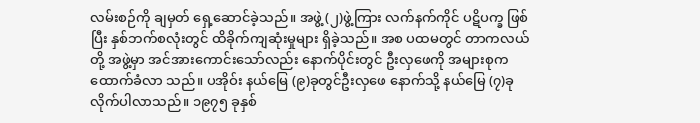လမ်းစဉ်ကို ချမှတ် ရှေ့ဆောင်ခဲ့သည်။ အဖွဲ့ (၂)ဖွဲ့ကြား လက်နက်ကိုင် ပဋိပက္ခ ဖြစ်ပြီး နှစ်ဘက်စလုံးတွင် ထိခိုက်ကျဆုံးမှုများ ရှိခဲ့သည်။ အစ ပထမတွင် တာကလယ်တို့ အဖွဲ့မှာ အင်အားကောင်းသော်လည်း နောက်ပိုင်းတွင် ဦးလှဖေကို အများစုက ထောက်ခံလာ သည်။ ပအိုဝ်း နယ်မြေ (၉)ခုတွင်ဦးလှဖေ နောက်သို့ နယ်မြေ (၇)ခု လိုက်ပါလာသည်။ ၁၉၇၅ ခုနှစ်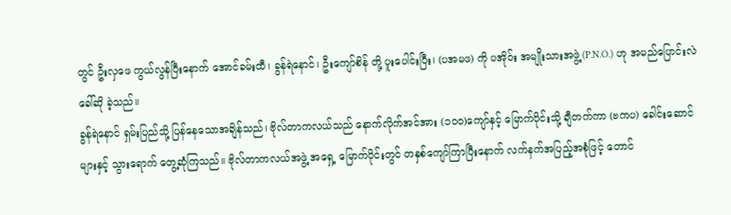တွင် ဦးလှဖေ ကွယ်လွန်ပြီးနောက် အောင်ခမ်းထီ၊ ခွန်ရဲနောင်၊ ဦးကျော်စိန် တို့ ပူးပေါင်းပြီး၊ (ပအမဖ) ကို ပအိုဝ်း အမျိုးသားအဖွဲ့ (P.N.O.) ဟု အမည်ပြောင်းလဲ ခေါ်ဆို ခဲ့သည်။
ခွန်ရဲနောင် ရှမ်းပြည်သို့ ပြန်နေသောအချိန်သည်၊ ဗိုလ်တာကလယ်သည် နောက်လိုက်အင်အား (၁၀၀)ကျော်နှင့် မြောက်ပိုင်းသို့ ချီတက်ကာ (ဗကပ) ခေါင်းဆောင် များနှင့် သွားရောက် တွေ့ဆုံကြသည်။ ဗိုလ်တာကလယ်အဖွဲ့ အရှေ့ မြောက်ပိုင်းတွင် တနှစ်ကျော်ကြာပြီးနောက် လက်နက်အပြည့်အစုံဖြင့် တောင်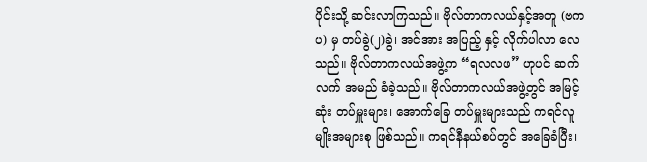ပိုင်းသို့ ဆင်းလာကြသည်။ ဗိုလ်တာကလယ်နှင့်အတူ (ဗကပ) မှ တပ်ခွဲ(၂)ခွဲ၊ အင်အား အပြည့် နှင့် လိုက်ပါလာ လေသည်။ ဗိုလ်တာကလယ်အဖွဲ့က “ရလလဖ” ဟုပင် ဆက်လက် အမည် ခံခဲ့သည်။ ဗိုလ်တာကလယ်အဖွဲ့တွင် အမြင့်ဆုံး တပ်မှူးများ၊ အောက်ခြေ တပ်မှူးများသည် ကရင်လူမျိုးအများစု ဖြစ်သည်။ ကရင်နီနယ်စပ်တွင် အခြေခံပြီး၊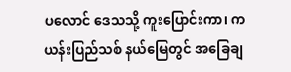ပလောင် ဒေသသို့ ကူးပြောင်းကာ၊ ကယန်းပြည်သစ် နယ်မြေတွင် အခြေချ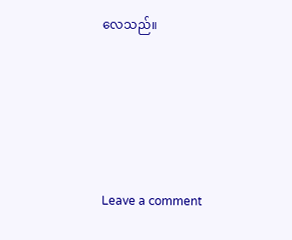လေသည်။





Leave a comment